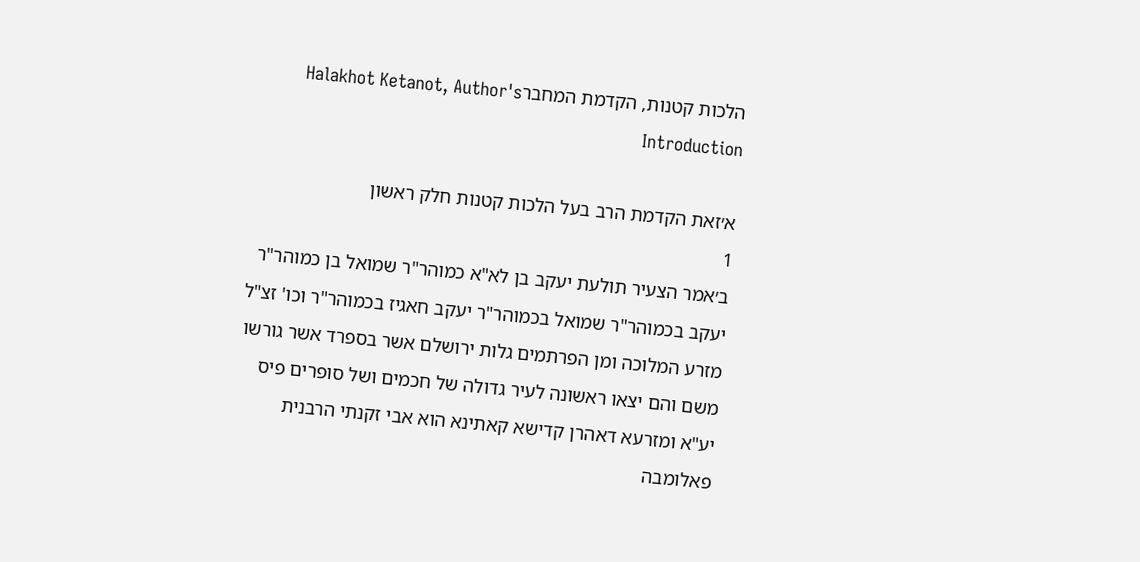הלכות קטנות, הקדמת המחברHalakhot Ketanot, Author's Introduction

א׳זאת הקדמת הרב בעל הלכות קטנות חלק ראשון
1
ב׳אמר הצעיר תולעת יעקב בן לא"א כמוהר"ר שמואל בן כמוהר"ר יעקב בכמוהר"ר שמואל בכמוהר"ר יעקב חאגיז בכמוהר"ר וכו' זצ"ל מזרע המלוכה ומן הפרתמים גלות ירושלם אשר בספרד אשר גורשו משם והם יצאו ראשונה לעיר גדולה של חכמים ושל סופרים פיס יע"א ומזרעא דאהרן קדישא קאתינא הוא אבי זקנתי הרבנית פאלומבה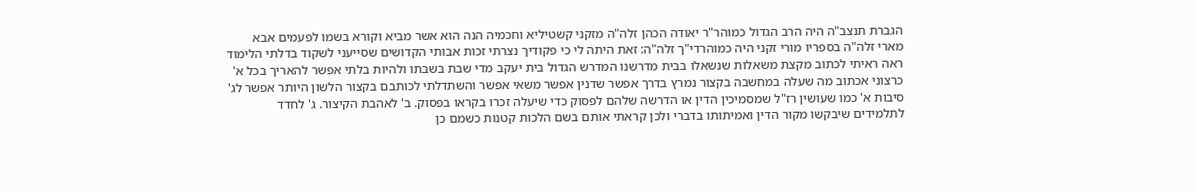הגברת תנצב"ה היה הרב הגדול כמוהר"ר יאודה הכהן זלה"ה מזקני קשטיליא וחכמיה הנה הוא אשר מביא וקורא בשמו לפעמים אבא מארי זלה"ה בספריו מורי זקני היה כמוהרדי"ך זלה"ה: זאת היתה לי כי פקודיך נצרתי זכות אבותי הקדושים שסייעני לשקוד בדלתי הלימוד ראה ראיתי לכתוב מקצת משאלות שנשאלו בבית מדרשנו המדרש הגדול בית יעקב מדי שבת בשבתו ולהיות בלתי אפשר להאריך בכל א' כרצוני אכתוב מה שעלה במחשבה בקצור נמרץ בדרך אפשר שדנין אפשר משאי אפשר והשתדלתי לכותבם בקצור הלשון היותר אפשר לג' סיבות א' כמו שעושין רז"ל שמסמיכין הדין או הדרשה שלהם לפסוק כדי שיעלה זכרו בקראו בפסוק. ב' לאהבת הקיצור. ג' לחדד לתלמידים שיבקשו מקור הדין ואמיתותו בדברי ולכן קראתי אותם בשם הלכות קטנות כשמם כן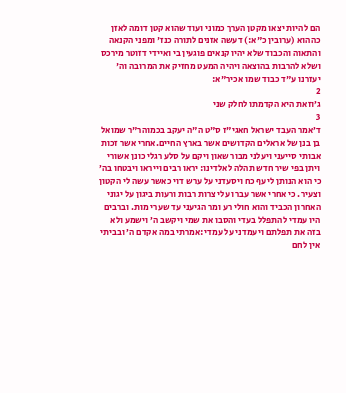הם להיות יצאו מקטן הערך כמוני ועוד שהוא קטן דומה לאזן כההוא (ערובין כ"א:) דעשה אזנים לתורה כנז' ומפני הקנאה והתאוה והכבוד שלא יהיו קנאים פוגעין בי ואיידי דזוטר מירכס ושלא להרבות בהוצאה ויהיה המעט מחזיק את המרובה וה' יעזרנו ע"ד כבוד שמו אכיר"א:
2
ג׳וזאת היא הקדמתו לחלק שני
3
ד׳אמר העבד ישראל חאגי"ז ס"ט ה"ה יעקב בכמוהר"ר שמואל בן בנן של אראלים הקדושים אשר בארץ החיים.אחרי אשר זכות אבותי סייעני ויעלני מבור שאון ויקם על סלע רגלי כונן אשורי ויתן בפי שיר חדש תהלה לאלדינו: יראו רבים וייראו ויבטחו בה׳ כי הוא הנותן ליעף כח ויסעדני על ערש דוי כאשר עשה לי הקטון וצעיר. כי אחרי אשר עברו עלי צרות רבות ורעות ביגון על יגוני האחרון הכביד והוא חולי רע ומר הגיעני עד שערי מות. וברבים היו עמדי להתפלל בעדי והסבו את שמי ויקשב ה׳ וישמע ולא בזה את תפלתם ויעמדני על עמדי:אמרתי במה אקדם ה׳ ובביתי אין לחם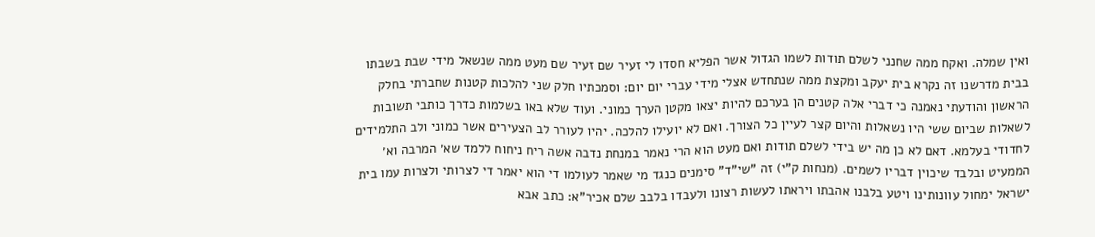ואין שמלה. ואקח ממה שחנני לשלם תודות לשמו הגדול אשר הפליא חסדו לי זעיר שם זעיר שם מעט ממה שנשאל מידי שבת בשבתו בבית מדרשנו זה נקרא בית יעקב ומקצת ממה שנתחדש אצלי מידי עברי יום יום: וסמכתיו חלק שני להלכות קטנות שחברתי בחלק הראשון והודעתי נאמנה כי דברי אלה קטנים הן בערכם להיות יצאו מקטן הערך כמוני. ועוד שלא באו בשלמות כדרך כותבי תשובות לשאלות שביום ששי היו נשאלות והיום קצר לעיין כל הצורך. ואם לא יועילו להלכה. יהיו לעורר לב הצעירים אשר כמוני ולב התלמידים לחדודי בעלמא. דאם לא כן מה יש בידי לשלם תודות ואם מעט הוא הרי נאמר במנחת נדבה אשה ריח ניחוח ללמד שא׳ המרבה וא׳ הממעיט ובלבד שיכוין דבריו לשמים. (מנחות ק"י) זה "שי"ד" סימנים כנגד מי שאמר לעולמו די הוא יאמר די לצרותי ולצרות עמו בית ישראל ימחול עוונותינו ויטע בלבנו אהבתו ויראתו לעשות רצונו ולעבדו בלבב שלם אכיר"א: כתב אבא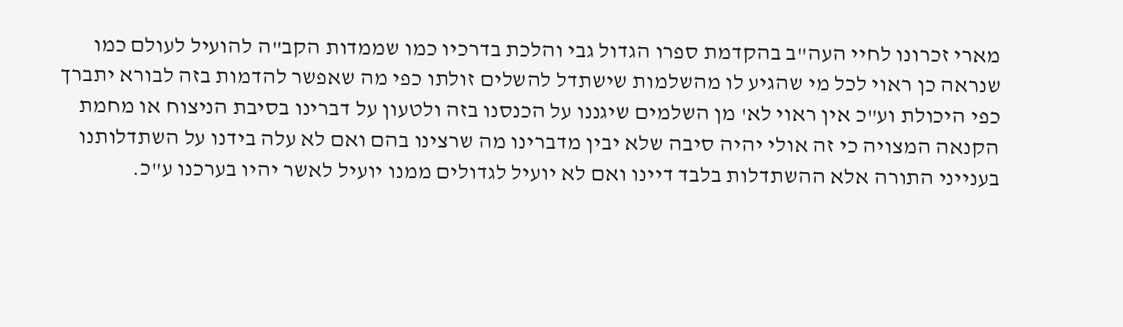מארי זכרונו לחיי העה"ב בהקדמת ספרו הגדול גבי והלכת בדרכיו כמו שממדות הקב"ה להועיל לעולם כמו שנראה כן ראוי לכל מי שהגיע לו מהשלמות שישתדל להשלים זולתו כפי מה שאפשר להדמות בזה לבורא יתברך כפי היכולת וע"כ אין ראוי לא' מן השלמים שיגננו על הכנסנו בזה ולטעון על דברינו בסיבת הניצוח או מחמת הקנאה המצויה כי זה אולי יהיה סיבה שלא יבין מדברינו מה שרצינו בהם ואם לא עלה בידנו על השתדלותנו בענייני התורה אלא ההשתדלות בלבד דיינו ואם לא יועיל לגדולים ממנו יועיל לאשר יהיו בערכנו ע"כ.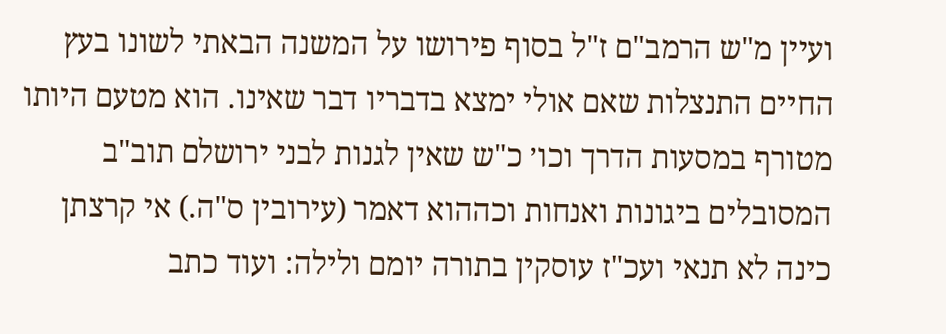ועיין מ"ש הרמב"ם ז"ל בסוף פירושו על המשנה הבאתי לשונו בעץ החיים התנצלות שאם אולי ימצא בדבריו דבר שאינו. הוא מטעם היותו מטורף במסעות הדרך וכו׳ כ"ש שאין לגנות לבני ירושלם תוב"ב המסובלים ביגונות ואנחות וכההוא דאמר (עירובין ס"ה.) אי קרצתן כינה לא תנאי ועכ"ז עוסקין בתורה יומם ולילה: ועוד כתב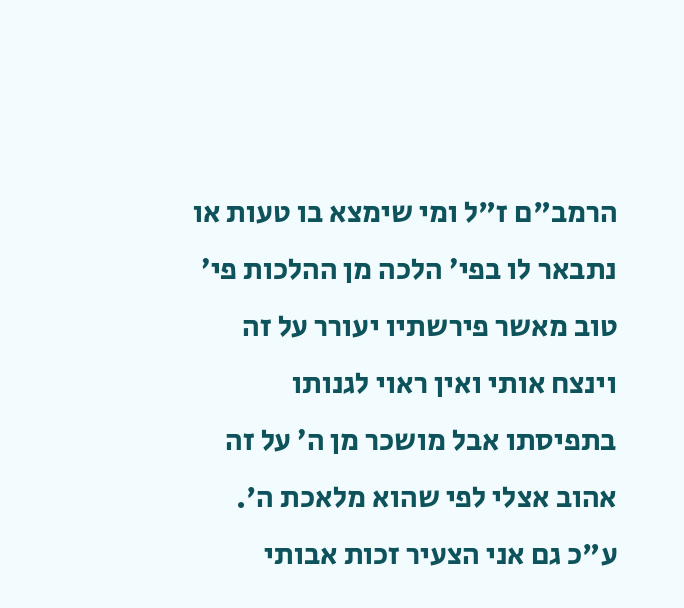הרמב"ם ז"ל ומי שימצא בו טעות או נתבאר לו בפי׳ הלכה מן ההלכות פי׳ טוב מאשר פירשתיו יעורר על זה וינצח אותי ואין ראוי לגנותו בתפיסתו אבל מושכר מן ה׳ על זה אהוב אצלי לפי שהוא מלאכת ה'. ע"כ גם אני הצעיר זכות אבותי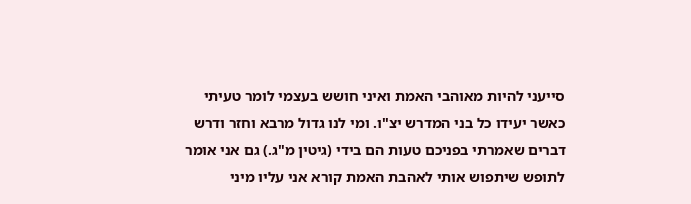סייעני להיות מאוהבי האמת ואיני חושש בעצמי לומר טעיתי כאשר יעידו כל בני המדרש יצ"ו. ומי לנו גדול מרבא וחזר ודרש דברים שאמרתי בפניכם טעות הם בידי (גיטין מ"ג.) גם אני אומר לתופש שיתפוש אותי לאהבת האמת קורא אני עליו מיני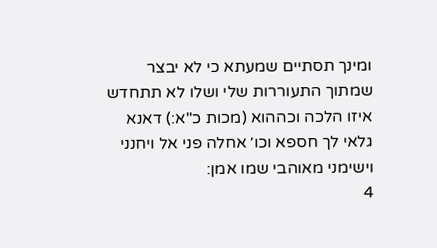ומינך תסתיים שמעתא כי לא יבצר שמתוך התעוררות שלי ושלו לא תתחדש איזו הלכה וכההוא (מכות כ"א:) דאנא גלאי לך חספא וכו׳ אחלה פני אל ויחנני וישימני מאוהבי שמו אמן:
4